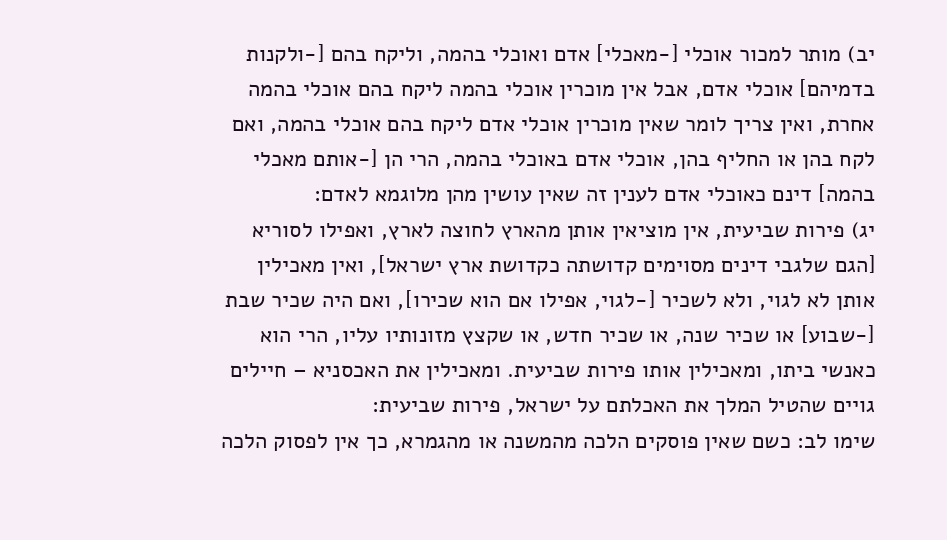יב) מותר למכור אוכלי [-מאכלי] אדם ואוכלי בהמה, וליקח בהם [-ולקנות בדמיהם] אוכלי אדם, אבל אין מוכרין אוכלי בהמה ליקח בהם אוכלי בהמה אחרת, ואין צריך לומר שאין מוכרין אוכלי אדם ליקח בהם אוכלי בהמה, ואם לקח בהן או החליף בהן, אוכלי אדם באוכלי בהמה, הרי הן [-אותם מאכלי בהמה] דינם כאוכלי אדם לענין זה שאין עושין מהן מלוגמא לאדם:
יג) פירות שביעית, אין מוציאין אותן מהארץ לחוצה לארץ, ואפילו לסוריא [הגם שלגבי דינים מסוימים קדושתה כקדושת ארץ ישראל], ואין מאכילין אותן לא לגוי, ולא לשכיר [-לגוי, אפילו אם הוא שכירו], ואם היה שכיר שבת [-שבוע] או שכיר שנה, או שכיר חדש, או שקצץ מזונותיו עליו, הרי הוא כאנשי ביתו, ומאכילין אותו פירות שביעית. ומאכילין את האכסניא – חיילים גויים שהטיל המלך את האכלתם על ישראל, פירות שביעית:
שימו לב: כשם שאין פוסקים הלכה מהמשנה או מהגמרא, כך אין לפסוק הלכה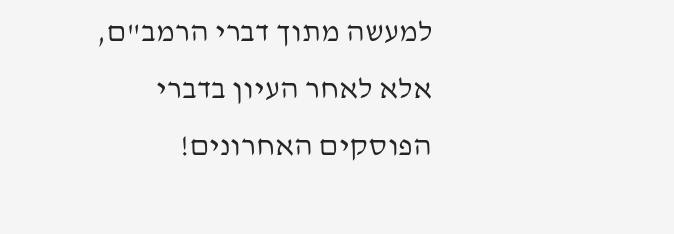למעשה מתוך דברי הרמב"ם, אלא לאחר העיון בדברי הפוסקים האחרונים!